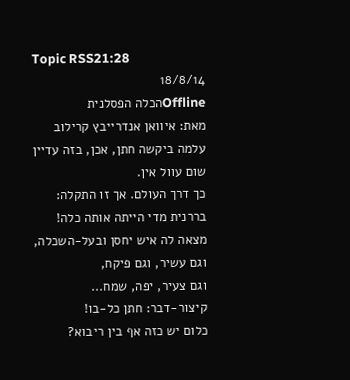Topic RSS21:28
18/8/14
Offlineהכלה הפסלנית
מאת: איוואן אנדרייבץ קרילוב
עלמה ביקשה חתן, אכן, בזה עדיין
שום עוול אין.
כך דרך העולם. אך זו התקלה:
בררנית מדי הייתה אותה כלה!
מצאה לה איש יחסן ובעל-השכלה,
וגם עשיר, וגם פיקח,
וגם צעיר, יפה, שמח...
קיצור-דבר: חתן כל-בו!
כלום יש כזה אף בין ריבוא?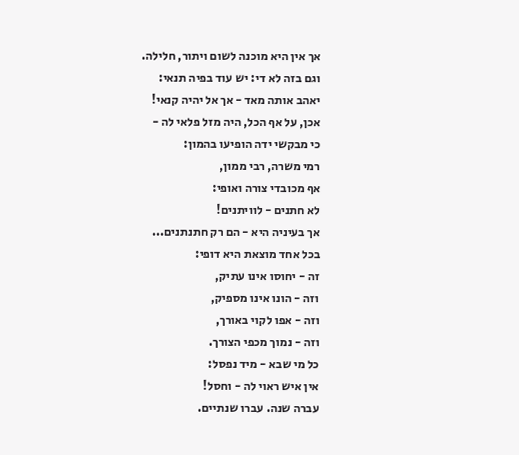אך אין היא מוכנה לשום ויתור, חלילה.
וגם בזה לא די: יש עוד בפיה תנאי:
יאהב אותה מאד - אך אל יהיה קנאי!
אכן, על אף הכל, היה מזל פלאי לה -
כי מבקשי ידה הופיעו בהמון:
רמי משרה, רבי ממון,
אף מכובדי צורה ואופי:
לא חתנים - לוויתנים!
אך בעיניה היא - הם רק חתנתנים...
בכל אחד מוצאת היא דופי:
זה - יחוסו אינו עתיק,
וזה - הונו אינו מספיק,
וזה - אפו לקוי באורך,
וזה - נמוך מכפי הצורך.
כל מי שבא - מיד נפסל:
אין איש ראוי לה - וחסל!
עברה שנה. עברו שנתיים.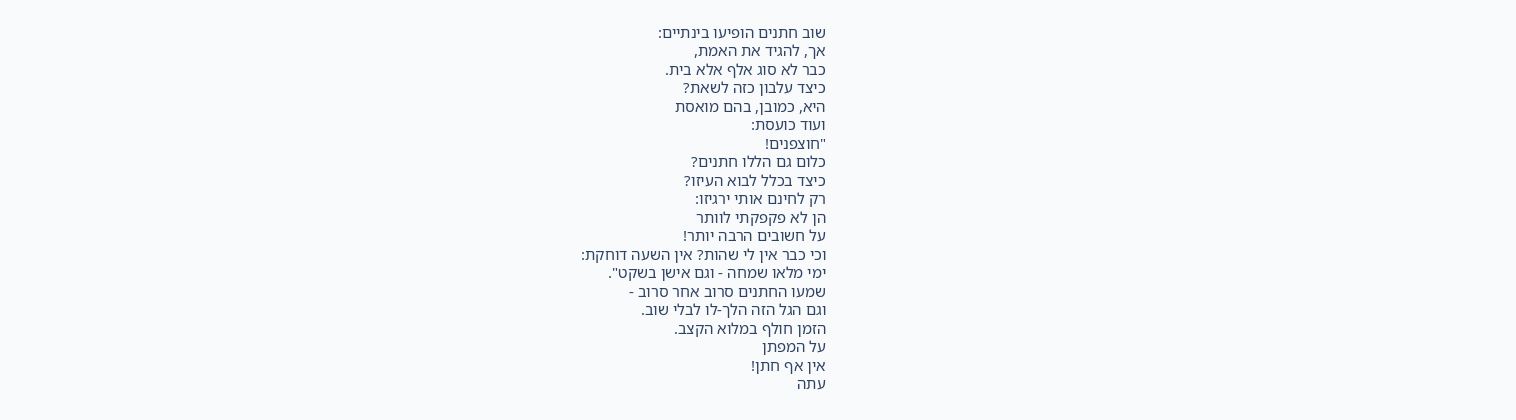שוב חתנים הופיעו בינתיים:
אך, להגיד את האמת,
כבר לא סוג אלף אלא בית.
כיצד עלבון כזה לשאת?
היא, כמובן, בהם מואסת
ועוד כועסת:
"חוצפנים!
כלום גם הללו חתנים?
כיצד בכלל לבוא העיזו?
רק לחינם אותי ירגיזו:
הן לא פקפקתי לוותר
על חשובים הרבה יותר!
וכי כבר אין לי שהות? אין השעה דוחקת:
ימי מלאו שמחה - וגם אישן בשקט".
שמעו החתנים סרוב אחר סרוב -
וגם הגל הזה הלך-לו לבלי שוב.
הזמן חולף במלוא הקצב.
על המפתן
אין אף חתן!
עתה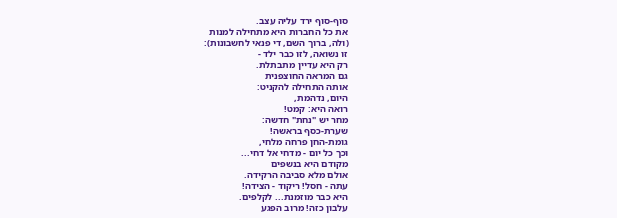סוף-סוף ירד עליה עצב.
את כל החברות היא מתחילה למנות
(ולה, ברוך השם, די פנאי לחשבונות):
זו נשואה, לזו כבר ילד -
רק היא עדיין מתבתלת.
גם המראה החוצפנית
אותה התחילה להקניט:
היום, נדהמת,
רואה היא: קמט!
מחר יש "נחת" חדשה:
שערת-כסף בראשה!
גומת-החן פרחה מלחי,
וכך כל יום - מדחי אל דחי...
מקודם היא בנשפים
אולם מלא סביבה הרקידה.
עתה - חסל! ריקוד - הצידה!
היא כבר מוזמנת... לקלפים.
עלבון כזה! מרוב הפגע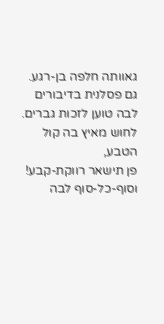גאוותה חלפה בן-רגע.
גם פסלנית בדיבורים
לבה טוען לזכות גברים.
לחוש מאיץ בה קול הטבע,
פן תישאר רווקת-קבע!
וסוף-כל-סוף לבה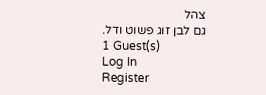צהל
גם לבן זוג פשוט ודל.
1 Guest(s)
Log In
Register